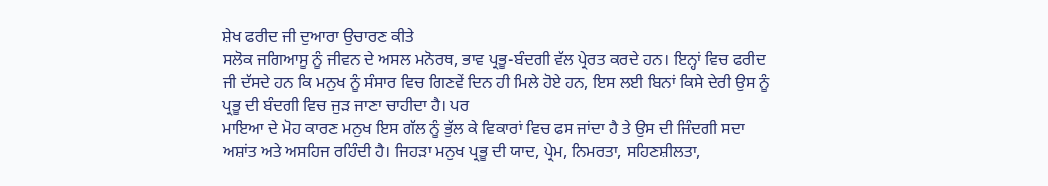ਸ਼ੇਖ ਫਰੀਦ ਜੀ ਦੁਆਰਾ ਉਚਾਰਣ ਕੀਤੇ
ਸਲੋਕ ਜਗਿਆਸੂ ਨੂੰ ਜੀਵਨ ਦੇ ਅਸਲ ਮਨੋਰਥ, ਭਾਵ ਪ੍ਰਭੂ-ਬੰਦਗੀ ਵੱਲ ਪ੍ਰੇਰਤ ਕਰਦੇ ਹਨ। ਇਨ੍ਹਾਂ ਵਿਚ ਫਰੀਦ ਜੀ ਦੱਸਦੇ ਹਨ ਕਿ ਮਨੁਖ ਨੂੰ ਸੰਸਾਰ ਵਿਚ ਗਿਣਵੇਂ ਦਿਨ ਹੀ ਮਿਲੇ ਹੋਏ ਹਨ, ਇਸ ਲਈ ਬਿਨਾਂ ਕਿਸੇ ਦੇਰੀ ਉਸ ਨੂੰ ਪ੍ਰਭੂ ਦੀ ਬੰਦਗੀ ਵਿਚ ਜੁੜ ਜਾਣਾ ਚਾਹੀਦਾ ਹੈ। ਪਰ
ਮਾਇਆ ਦੇ ਮੋਹ ਕਾਰਣ ਮਨੁਖ ਇਸ ਗੱਲ ਨੂੰ ਭੁੱਲ ਕੇ ਵਿਕਾਰਾਂ ਵਿਚ ਫਸ ਜਾਂਦਾ ਹੈ ਤੇ ਉਸ ਦੀ ਜਿੰਦਗੀ ਸਦਾ ਅਸ਼ਾਂਤ ਅਤੇ ਅਸਹਿਜ ਰਹਿੰਦੀ ਹੈ। ਜਿਹੜਾ ਮਨੁਖ ਪ੍ਰਭੂ ਦੀ ਯਾਦ, ਪ੍ਰੇਮ, ਨਿਮਰਤਾ, ਸਹਿਣਸ਼ੀਲਤਾ,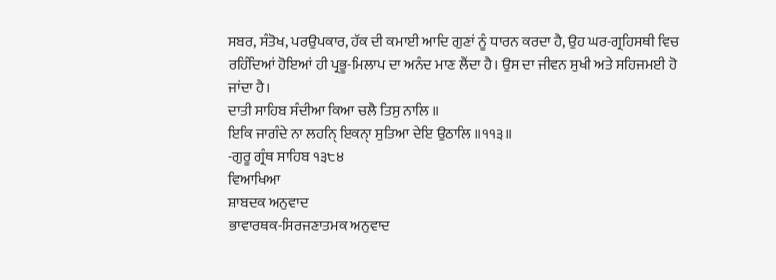ਸਬਰ, ਸੰਤੋਖ, ਪਰਉਪਕਾਰ, ਹੱਕ ਦੀ ਕਮਾਈ ਆਦਿ ਗੁਣਾਂ ਨੂੰ ਧਾਰਨ ਕਰਦਾ ਹੈ, ਉਹ ਘਰ-ਗ੍ਰਹਿਸਥੀ ਵਿਚ ਰਹਿੰਦਿਆਂ ਹੋਇਆਂ ਹੀ ਪ੍ਰਭੂ-ਮਿਲਾਪ ਦਾ ਅਨੰਦ ਮਾਣ ਲੈਂਦਾ ਹੈ। ਉਸ ਦਾ ਜੀਵਨ ਸੁਖੀ ਅਤੇ ਸਹਿਜਮਈ ਹੋ ਜਾਂਦਾ ਹੈ।
ਦਾਤੀ ਸਾਹਿਬ ਸੰਦੀਆ ਕਿਆ ਚਲੈ ਤਿਸੁ ਨਾਲਿ ॥
ਇਕਿ ਜਾਗੰਦੇ ਨਾ ਲਹਨੑਿ ਇਕਨੑਾ ਸੁਤਿਆ ਦੇਇ ਉਠਾਲਿ ॥੧੧੩॥
-ਗੁਰੂ ਗ੍ਰੰਥ ਸਾਹਿਬ ੧੩੮੪
ਵਿਆਖਿਆ
ਸ਼ਾਬਦਕ ਅਨੁਵਾਦ
ਭਾਵਾਰਥਕ-ਸਿਰਜਣਾਤਮਕ ਅਨੁਵਾਦ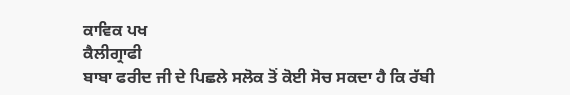ਕਾਵਿਕ ਪਖ
ਕੈਲੀਗ੍ਰਾਫੀ
ਬਾਬਾ ਫਰੀਦ ਜੀ ਦੇ ਪਿਛਲੇ ਸਲੋਕ ਤੋਂ ਕੋਈ ਸੋਚ ਸਕਦਾ ਹੈ ਕਿ ਰੱਬੀ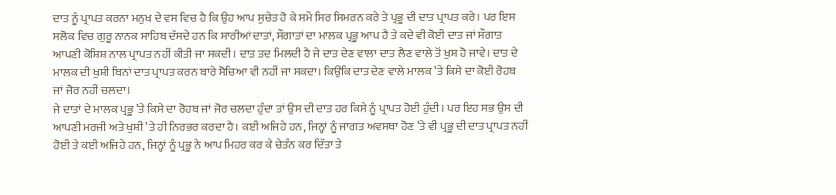ਦਾਤ ਨੂੰ ਪ੍ਰਾਪਤ ਕਰਨਾ ਮਨੁਖ ਦੇ ਵਸ ਵਿਚ ਹੈ ਕਿ ਉਹ ਆਪ ਸੁਚੇਤ ਹੋ ਕੇ ਸਮੇਂ ਸਿਰ ਸਿਮਰਨ ਕਰੇ ਤੇ ਪ੍ਰਭੂ ਦੀ ਦਾਤ ਪ੍ਰਾਪਤ ਕਰੇ। ਪਰ ਇਸ ਸਲੋਕ ਵਿਚ ਗੁਰੂ ਨਾਨਕ ਸਾਹਿਬ ਦੱਸਦੇ ਹਨ ਕਿ ਸਾਰੀਆਂ ਦਾਤਾਂ, ਸੌਗਾਤਾਂ ਦਾ ਮਾਲਕ ਪ੍ਰਭੂ ਆਪ ਹੈ ਤੇ ਕਦੇ ਵੀ ਕੋਈ ਦਾਤ ਜਾਂ ਸੌਗਾਤ ਆਪਣੀ ਕੋਸ਼ਿਸ਼ ਨਾਲ ਪ੍ਰਾਪਤ ਨਹੀਂ ਕੀਤੀ ਜਾ ਸਕਦੀ। ਦਾਤ ਤਦ ਮਿਲਦੀ ਹੈ ਜੇ ਦਾਤ ਦੇਣ ਵਾਲਾ ਦਾਤ ਲੈਣ ਵਾਲੇ ਤੋਂ ਖੁਸ਼ ਹੋ ਜਾਵੇ। ਦਾਤ ਦੇ ਮਾਲਕ ਦੀ ਖੁਸ਼ੀ ਬਿਨਾਂ ਦਾਤ ਪ੍ਰਾਪਤ ਕਰਨ ਬਾਰੇ ਸੋਚਿਆ ਵੀ ਨਹੀਂ ਜਾ ਸਕਦਾ। ਕਿਉਂਕਿ ਦਾਤ ਦੇਣ ਵਾਲੇ ਮਾਲਕ ’ਤੇ ਕਿਸੇ ਦਾ ਕੋਈ ਰੋਹਬ ਜਾਂ ਜੋਰ ਨਹੀਂ ਚਲਦਾ।
ਜੇ ਦਾਤਾਂ ਦੇ ਮਾਲਕ ਪ੍ਰਭੂ ’ਤੇ ਕਿਸੇ ਦਾ ਰੋਹਬ ਜਾਂ ਜੋਰ ਚਲਦਾ ਹੁੰਦਾ ਤਾਂ ਉਸ ਦੀ ਦਾਤ ਹਰ ਕਿਸੇ ਨੂੰ ਪ੍ਰਾਪਤ ਹੋਈ ਹੁੰਦੀ। ਪਰ ਇਹ ਸਭ ਉਸ ਦੀ ਆਪਣੀ ਮਰਜੀ ਅਤੇ ਖੁਸ਼ੀ ’ਤੇ ਹੀ ਨਿਰਭਰ ਕਰਦਾ ਹੈ। ਕਈ ਅਜਿਹੇ ਹਨ, ਜਿਨ੍ਹਾਂ ਨੂੰ ਜਾਗਤ ਅਵਸਥਾ ਹੋਣ ’ਤੇ ਵੀ ਪ੍ਰਭੂ ਦੀ ਦਾਤ ਪ੍ਰਾਪਤ ਨਹੀਂ ਹੋਈ ਤੇ ਕਈ ਅਜਿਹੇ ਹਨ, ਜਿਨ੍ਹਾਂ ਨੂੰ ਪ੍ਰਭੂ ਨੇ ਆਪ ਮਿਹਰ ਕਰ ਕੇ ਚੇਤੰਨ ਕਰ ਦਿੱਤਾ ਤੇ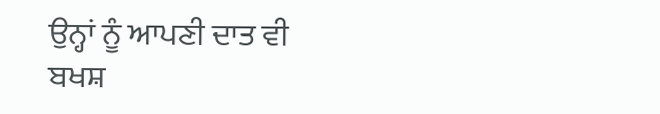ਉਨ੍ਹਾਂ ਨੂੰ ਆਪਣੀ ਦਾਤ ਵੀ ਬਖਸ਼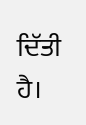ਦਿੱਤੀ ਹੈ।